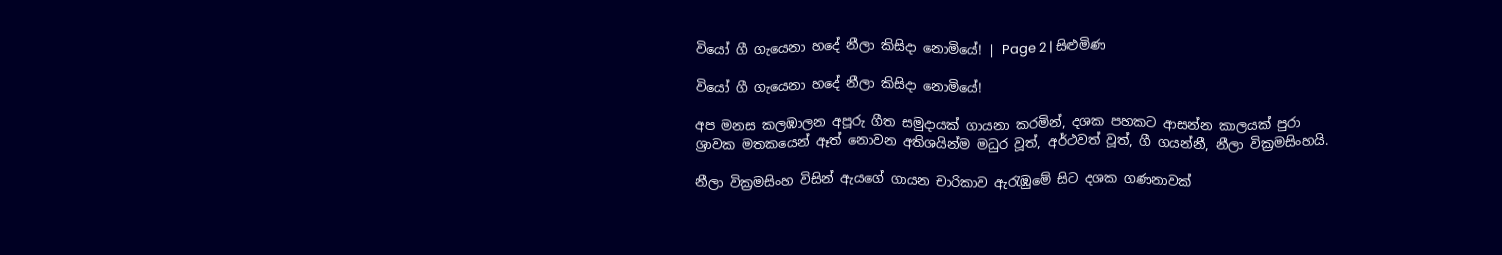වියෝ ගී ගැයෙනා හදේ නීලා කිසිදා නොමියේ! | Page 2 | සිළුමිණ

වියෝ ගී ගැයෙනා හදේ නීලා කිසිදා නොමියේ!

අප මනස කලඹාලන අපූරු ගීත සමුදායක් ගායනා කරමින්, දශක පහකට ආසන්න කාලයක් පුරා ශ්‍රාවක මතකයෙන් ඈත් නොවන අතිශයින්ම මධුර වූත්, අර්ථවත් වූත්, ගී ගයන්නී, නීලා වික්‍රමසිංහයි.

නීලා වික්‍රමසිංහ විසින් ඇයගේ ගායන චාරිකාව ඇරැඹුමේ සිට දශක ගණනාවක්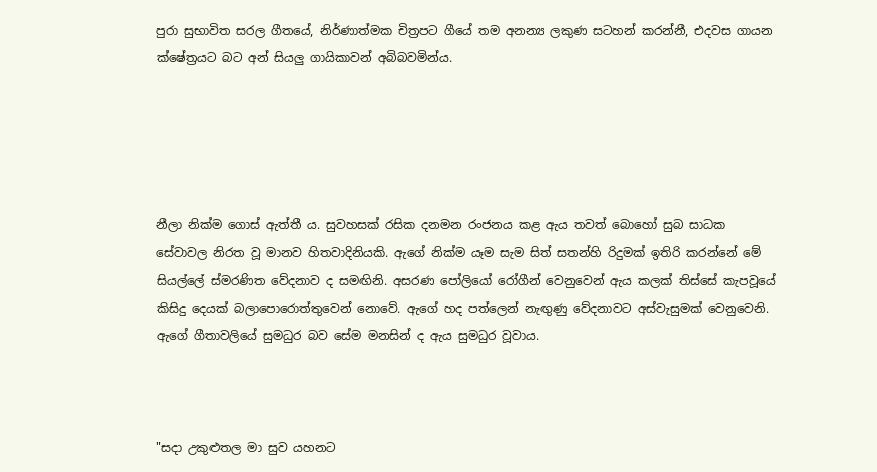පුරා සුභාවිත සරල ගීතයේ, නිර්ණාත්මක චිත්‍රපට ගීයේ තම අනන්‍ය ලකුණ සටහන් කරන්නී, එදවස ගායන ක්ෂේත්‍රයට බට අන් සියලු ගායිකාවන් අබිබවමින්ය.





නීලා නික්ම ගොස් ඇත්තී ය. සුවහසක් රසික දනමන රංජනය කළ ඇය තවත් බොහෝ සුබ සාධක සේවාවල නිරත වූ මානව හිතවාදිනියකි. ඇගේ නික්ම යෑම සැම සිත් සතන්හි රිදුමක් ඉතිරි කරන්නේ මේ සියල්ලේ ස්මරණිත වේදනාව ද සමඟිනි. අසරණ පෝලියෝ රෝගීන් වෙනුවෙන් ඇය කලක් තිස්සේ කැපවූයේ කිසිදු දෙයක් බලාපොරොත්තුවෙන් නොවේ. ඇගේ හද පත්ලෙන් නැඟුණු වේදනාවට අස්වැසුමක් වෙනුවෙනි. ඇගේ ගීතාවලියේ සුමධුර බව සේම මනසින් ද ඇය සුමධුර වූවාය.



"සදා උකුළුතල මා සුව යහනට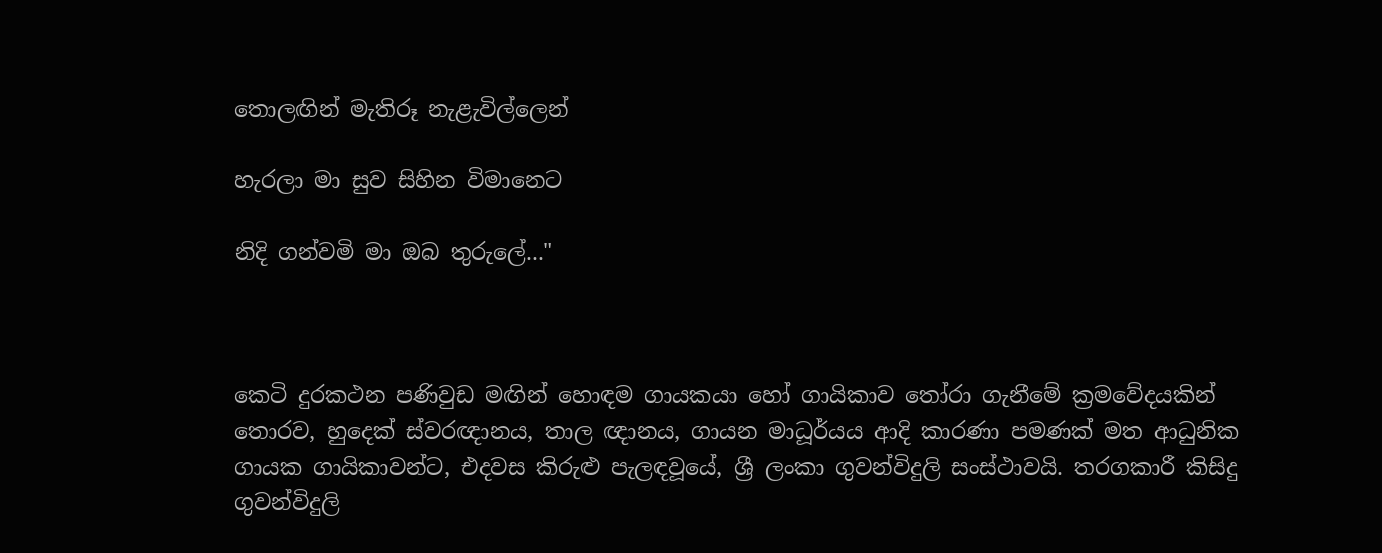තොලඟින් මැතිරූ නැළැවිල්ලෙන්

හැරලා මා සුව සිහින විමානෙට

නිදි ගන්වමි මා ඔබ තුරුලේ..."



කෙටි දුරකථන පණිවුඩ මඟින් හොඳම ගායකයා හෝ ගායිකාව තෝරා ගැනීමේ ක්‍රමවේදයකින් තොරව, හුදෙක් ස්වරඥානය, තාල ඥානය, ගායන මාධූර්යය ආදි කාරණා පමණක් මත ආධුනික ගායක ගායිකාවන්ට, එදවස කිරුළු පැලඳවූයේ, ශ්‍රී ලංකා ගුවන්විදුලි සංස්ථාවයි. තරගකාරී කිසිදු ගුවන්විදුලි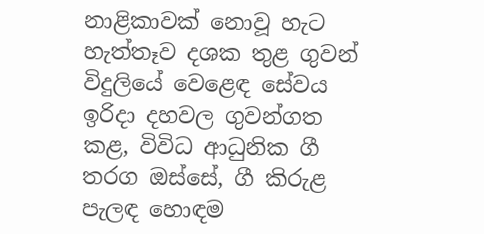නාළිකාවක් නොවූ හැට හැත්තෑව දශක තුළ ගුවන් විදුලියේ වෙළෙඳ සේවය ඉරිදා දහවල ගුවන්ගත කළ, විවිධ ආධුනික ගී තරග ඔස්සේ, ගී කිරුළ පැලඳ හොඳම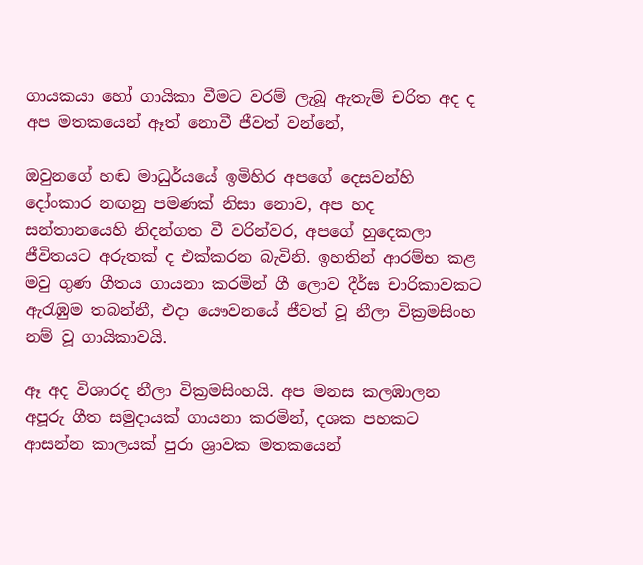ගායකයා හෝ ගායිකා වීමට වරම් ලැබූ ඇතැම් චරිත අද ද අප මතකයෙන් ඈත් නොවී ජීවත් වන්නේ,

ඔවුනගේ හඬ මාධුර්යයේ ඉමිහිර අපගේ දෙසවන්හි දෝංකාර නඟනු පමණක් නිසා නොව, අප හද සන්තානයෙහි නිදන්ගත වී වරින්වර, අපගේ හුදෙකලා ජීවිතයට අරුතක් ද එක්කරන බැවිනි. ඉහතින් ආරම්භ කළ මවු ගුණ ගීතය ගායනා කරමින් ගී ලොව දීර්ඝ චාරිකාවකට ඇරැඹුම තබන්නී, එදා යෞවනයේ ජීවත් වූ නීලා වික්‍රමසිංහ නම් වූ ගායිකාවයි.

ඈ අද විශාරද නීලා වික්‍රමසිංහයි. අප මනස කලඹාලන අපූරු ගීත සමුදායක් ගායනා කරමින්, දශක පහකට ආසන්න කාලයක් පුරා ශ්‍රාවක මතකයෙන්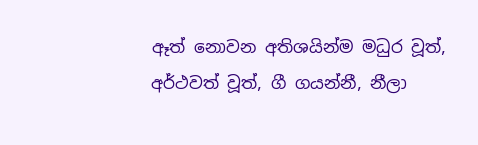ඈත් නොවන අතිශයින්ම මධුර වූත්, අර්ථවත් වූත්, ගී ගයන්නී, නීලා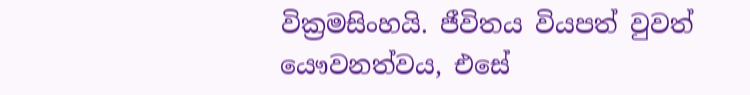වික්‍රමසිංහයි. ජීවිතය වියපත් වුවත් යෞවනත්වය, එසේ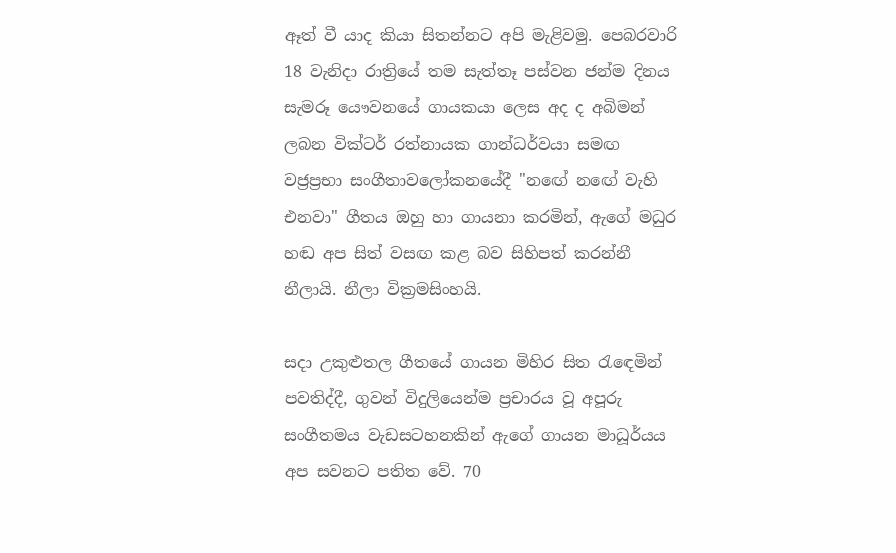ඈත් වී යාද කියා සිතන්නට අපි මැළිවමු. පෙබරවාරි 18 වැනිදා රාත්‍රියේ තම සැත්තෑ පස්වන ජන්ම දිනය සැමරූ යෞවනයේ ගායකයා ලෙස අද ද අබිමන් ලබන වික්ටර් රත්නායක ගාන්ධර්වයා සමඟ වජ්‍රප්‍රභා සංගීතාවලෝකනයේදී "නඟේ නඟේ වැහි එනවා" ගීතය ඔහු හා ගායනා කරමින්, ඇගේ මධුර හඬ අප සිත් වසඟ කළ බව සිහිපත් කරන්නී නීලායි. නීලා වික්‍රමසිංහයි.

සදා උකුළුතල ගීතයේ ගායන මිහිර සිත රැඳෙමින් පවතිද්දී, ගුවන් විදුලියෙන්ම ප්‍රචාරය වූ අපූරු සංගීතමය වැඩසටහනකින් ඇගේ ගායන මාධූර්යය අප සවනට පතිත වේ. 70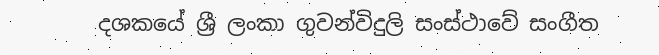දශකයේ ශ්‍රී ලංකා ගුවන්විදුලි සංස්ථාවේ සංගීත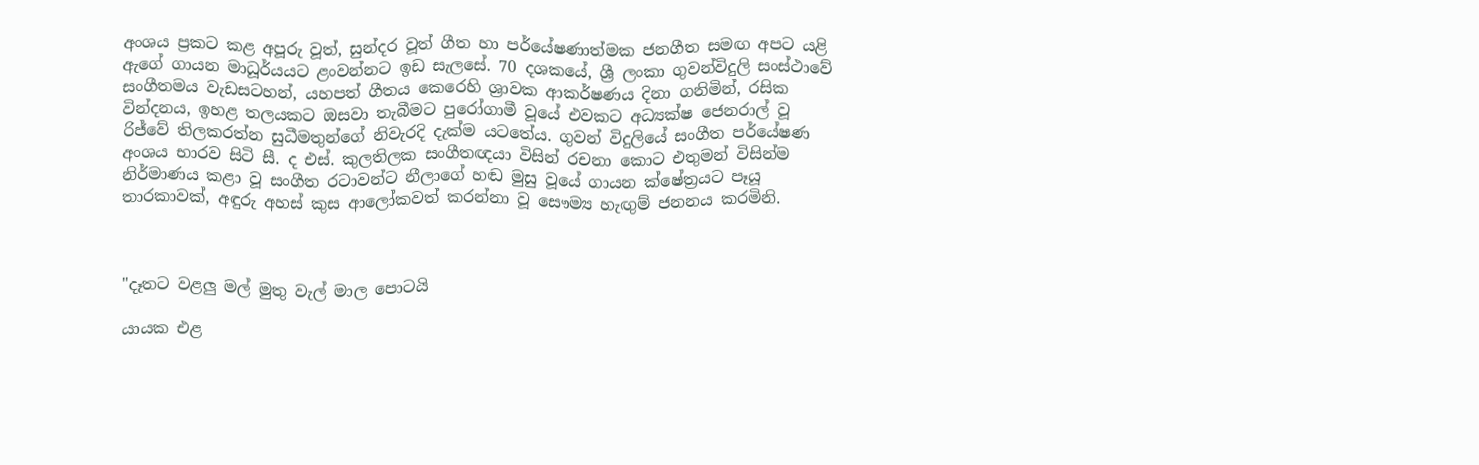අංශය ප්‍රකට කළ අපූරු වූත්, සුන්දර වූත් ගීත හා පර්යේෂණාත්මක ජනගීත සමඟ අපට යළි ඇගේ ගායන මාධූර්යයට ළංවන්නට ඉඩ සැලසේ. 70 දශකයේ, ශ්‍රී ලංකා ගුවන්විදුලි සංස්ථාවේ සංගීතමය වැඩසටහන්, යහපත් ගීතය කෙරෙහි ශ්‍රාවක ආකර්ෂණය දිනා ගනිමින්, රසික වින්දනය, ඉහළ තලයකට ඔසවා තැබීමට පුරෝගාමී වූයේ එවකට අධ්‍යක්ෂ ජෙනරාල් වූ රිජ්වේ තිලකරත්න සුධීමතුන්ගේ නිවැරදි දැක්ම යටතේය. ගුවන් විදුලියේ සංගීත පර්යේෂණ අංශය භාරව සිටි සී. ද එස්. කුලතිලක සංගීතඥයා විසින් රචනා කොට එතුමන් විසින්ම නිර්මාණය කළා වූ සංගීත රටාවන්ට නීලාගේ හඬ මුසු වූයේ ගායන ක්ෂේත්‍රයට පෑයූ තාරකාවක්, අඳුරු අහස් කුස ආලෝකවත් කරන්නා වූ සෞම්‍ය හැඟුම් ජනනය කරමිනි.



"දෑතට වළලු මල් මුතු වැල් මාල පොටයි

යායක එළ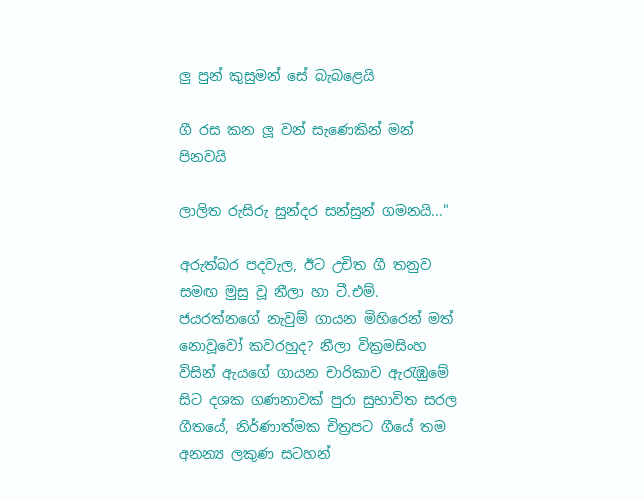ලු පුන් කුසුමන් සේ බැබළෙයි

ගී රස කන ලූ වන් සැණෙකින් මන් පිනවයි

ලාලිත රුසිරු සුන්දර සන්සුන් ගමනයි..."

අරුත්බර පදවැල, ඊට උචිත ගී තනුව සමඟ මුසු වූ නීලා හා ටී.එම්. ජයරත්නගේ නැවුම් ගායන මිහිරෙන් මත් නොවූවෝ කවරහුද? නීලා වික්‍රමසිංහ විසින් ඇයගේ ගායන චාරිකාව ඇරැඹුමේ සිට දශක ගණනාවක් පුරා සුභාවිත සරල ගීතයේ, නිර්ණාත්මක චිත්‍රපට ගීයේ තම අනන්‍ය ලකුණ සටහන්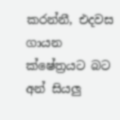කරන්නී, එදවස ගායන ක්ෂේත්‍රයට බට අන් සියලු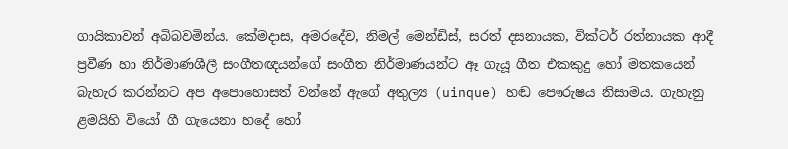ගායිකාවන් අබිබවමින්ය. කේමදාස, අමරදේව, නිමල් මෙන්ඩිස්, සරත් දසනායක, වික්ටර් රත්නායක ආදී ප්‍රවීණ හා නිර්මාණශීලී සංගීතඥයන්ගේ සංගීත නිර්මාණයන්ට ඈ ගැයූ ගීත එකකුදු හෝ මතකයෙන් බැහැර කරන්නට අප අපොහොසත් වන්නේ ඇගේ අතුල්‍ය (uinque) හඬ පෞරුෂය නිසාමය. ගැහැනු ළමයිහි වියෝ ගී ගැයෙනා හදේ හෝ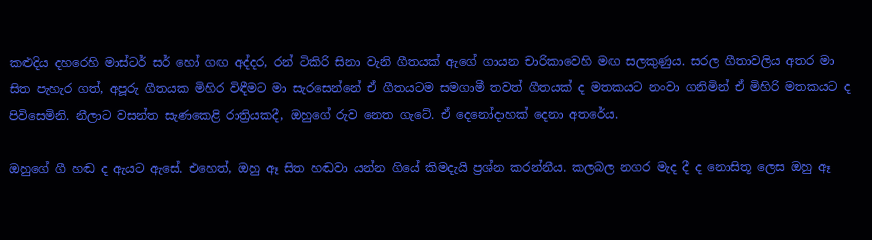කළුදිය දහරෙහි මාස්ටර් සර් හෝ ගඟ අද්දර, රන් ටිකිරි සිනා වැනි ගීතයක් ඇගේ ගායන චාරිකාවෙහි මඟ සලකුණුය. සරල ගීතාවලිය අතර මා සිත පැහැර ගත්, අපූරු ගීතයක මිහිර විඳීමට මා සැරසෙන්නේ ඒ ගීතයටම සමගාමී තවත් ගීතයක් ද මතකයට නංවා ගනිමින් ඒ මිහිරි මතකයට ද පිවිසෙමිනි. නීලාට වසන්ත සැණකෙළි රාත්‍රියකදී, ඔහුගේ රුව නෙත ගැටේ. ඒ දෙනෝදාහක් දෙනා අතරේය.

ඔහුගේ ගී හඬ ද ඇයට ඇසේ. එහෙත්, ඔහු ඈ සිත හඬවා යන්න ගියේ කිමදැයි ප්‍රශ්න කරන්නීය. කලබල නගර මැද දී ද නොසිතූ ලෙස ඔහු ඈ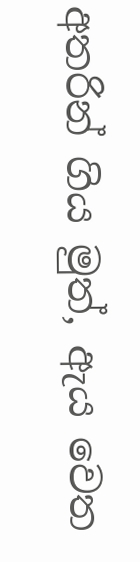අතරින් ගිය මුත්, ඇය වෙත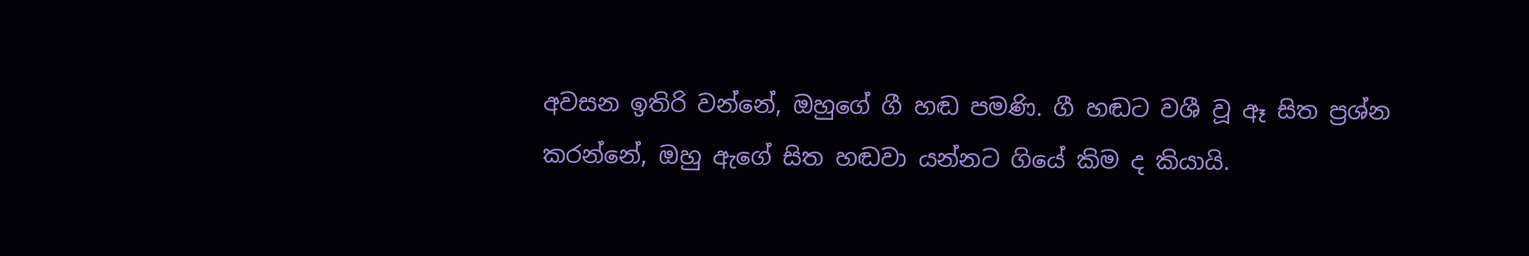අවසන ඉතිරි වන්නේ, ඔහුගේ ගී හඬ පමණි. ගී හඬට වශී වූ ඈ සිත ප්‍රශ්න කරන්නේ, ඔහු ඇගේ සිත හඬවා යන්නට ගියේ කිම ද කියායි.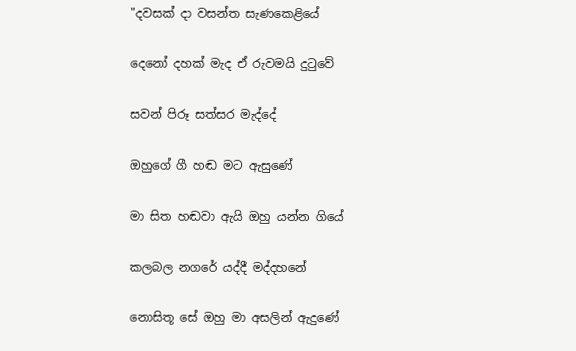"දවසක් දා වසන්ත සැණකෙළියේ

දෙනෝ දහක් මැද ඒ රුවමයි දුටුවේ

සවන් පිරූ සත්සර මැද්දේ

ඔහුගේ ගී හඬ මට ඇසුණේ

මා සිත හඬවා ඇයි ඔහු යන්න ගියේ

කලබල නගරේ යද්දී මද්දහනේ

නොසිතූ සේ ඔහු මා අසලින් ඇදුණේ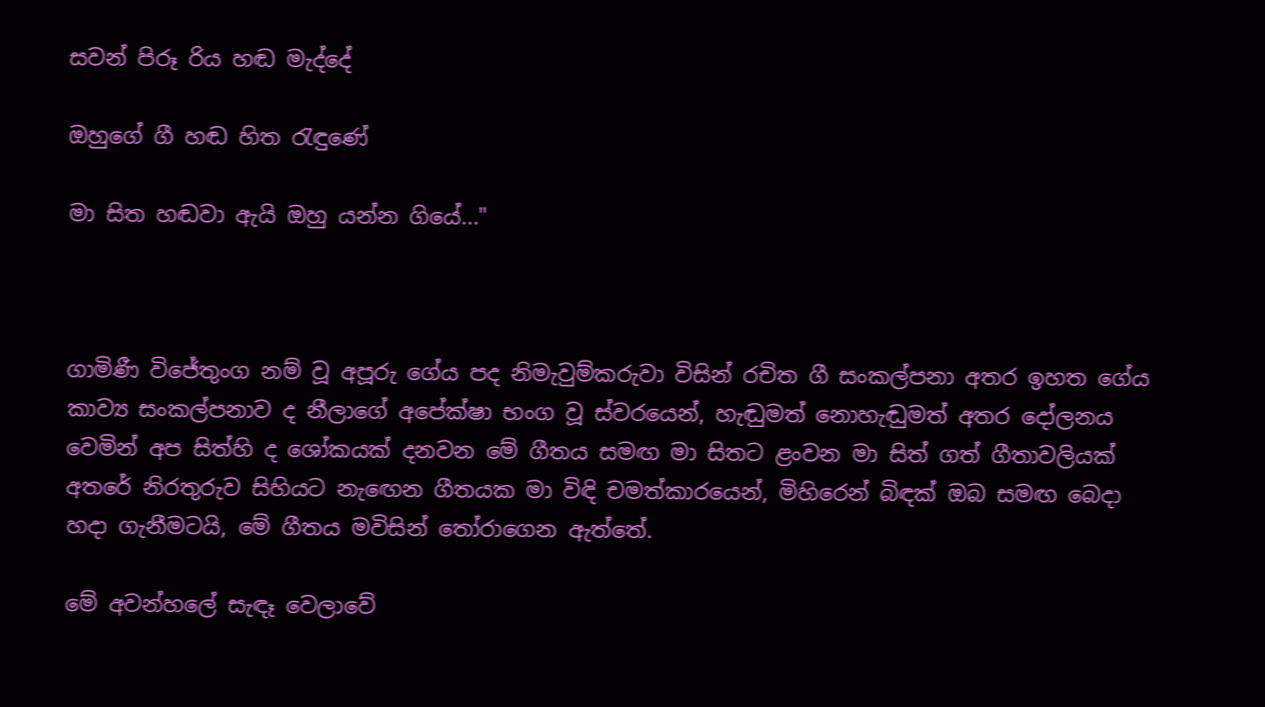සවන් පිරූ රිය හඬ මැද්දේ

ඔහුගේ ගී හඬ හිත රැඳුණේ

මා සිත හඬවා ඇයි ඔහු යන්න ගියේ..."



ගාමිණී විජේතුංග නම් වූ අපූරු ගේය පද නිමැවුම්කරුවා විසින් රචිත ගී සංකල්පනා අතර ඉහත ගේය කාව්‍ය සංකල්පනාව ද නීලාගේ අපේක්ෂා භංග වූ ස්වරයෙන්, හැඬුමත් නොහැඬුමත් අතර දෝලනය වෙමින් අප සිත්හි ද ශෝකයක් දනවන මේ ගීතය සමඟ මා සිතට ළංවන මා සිත් ගත් ගීතාවලියක් අතරේ නිරතුරුව සිහියට නැඟෙන ගීතයක මා විඳි චමත්කාරයෙන්, මිහිරෙන් බිඳක් ඔබ සමඟ බෙදා හදා ගැනීමටයි, මේ ගීතය මවිසින් තෝරාගෙන ඇත්තේ.

මේ අවන්හලේ සැඳෑ වෙලාවේ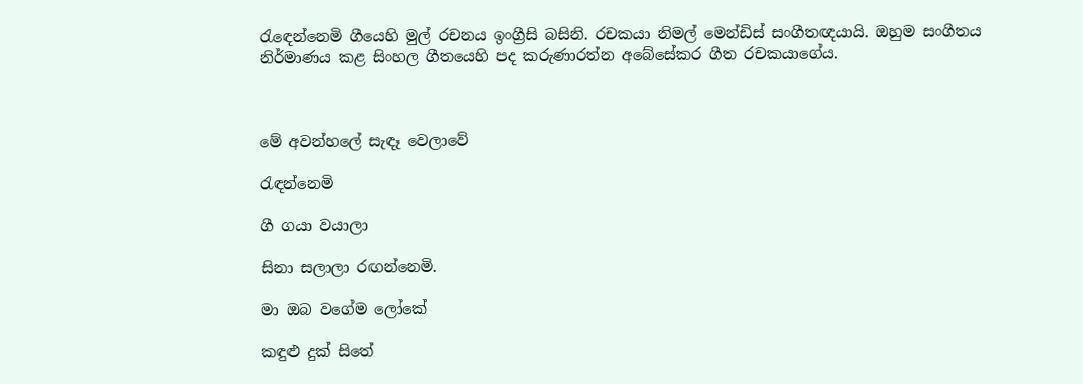රැඳෙන්නෙමි ගීයෙහි මුල් රචනය ඉංග්‍රීසි බසිනි. රචකයා නිමල් මෙන්ඩිස් සංගීතඥයායි. ඔහුම සංගීතය නිර්මාණය කළ සිංහල ගීතයෙහි පද කරුණාරත්න අබේසේකර ගීත රචකයාගේය.



මේ අවන්හලේ සැඳෑ වෙලාවේ

රැඳන්නෙමි

ගී ගයා වයාලා

සිනා සලාලා රඟන්නෙමි.

මා ඔබ වගේම ලෝකේ

කඳුළු දුක් සිතේ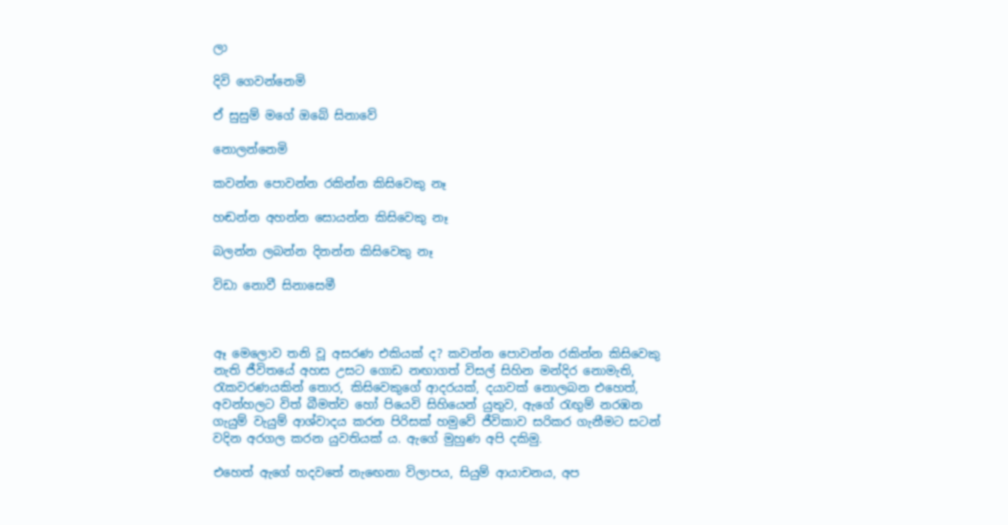ලා

දිවි ගෙවන්නෙමි

ඒ සුසුම් මගේ ඔබේ සිනාවේ

නොලන්නෙමි

කවන්න පොවන්න රකින්න කිසිවෙකු නෑ

හඬන්න අහන්න සොයන්න කිසිවෙකු නෑ

බලන්න ලබන්න දිනන්න කිසිවෙකු නෑ

විඩා නොවී සිනාසෙමී



ඈ මෙලොව තනි වූ අසරණ එකියක් ද? කවන්න පොවන්න රකින්න කිසිවෙකු නැති ජීවිතයේ අහස උසට ගොඩ නඟාගත් විසල් සිහින මන්දිර නොමැති, රැකවරණයකින් තොර, කිසිවෙකුගේ ආදරයක්, දයාවක් නොලබන එහෙත්, අවන්හලට විත් බීමත්ව හෝ පියෙවි සිහියෙන් යුතුව, ඇගේ රැඟුම් නරඹන ගැයුම් වැයුම් ආශ්වාදය කරන පිරිසක් හමුවේ ජීවිකාව සරිකර ගැනීමට සටන් වදින අරගල කරන යුවතියක් ය. ඇගේ මුහුණ අපි දකිමු.

එහෙත් ඇගේ හදවතේ නැඟෙනා විලාපය, සියුම් ආයාචනය, අප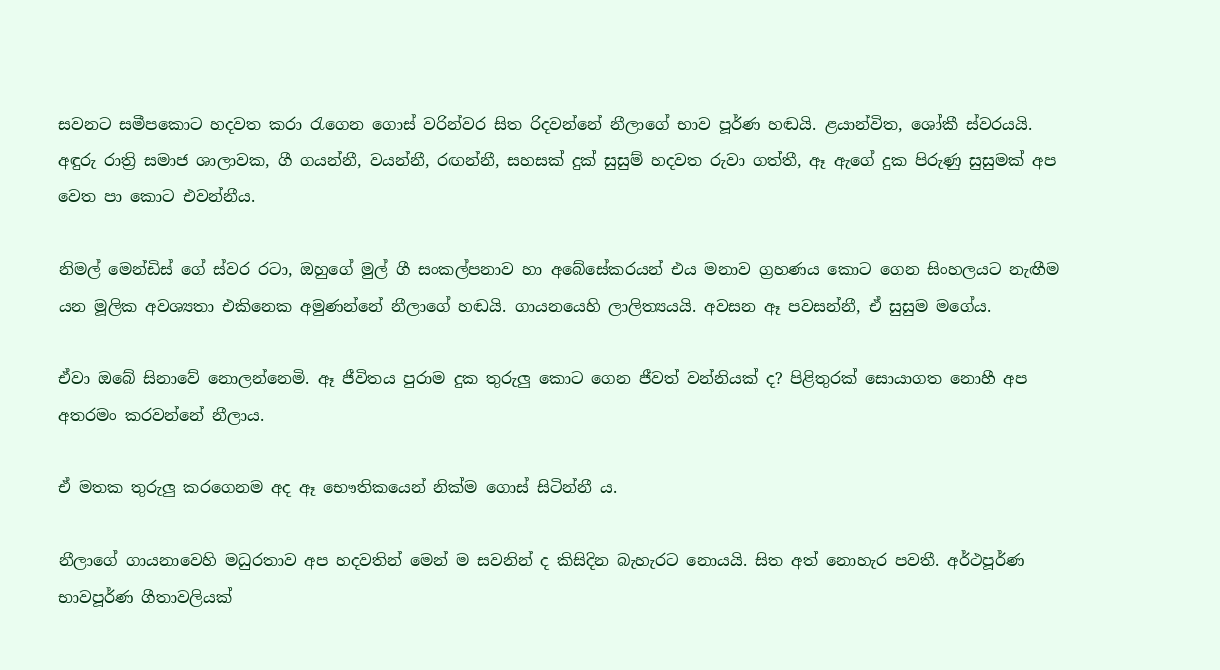සවනට සමීපකොට හදවත කරා රැගෙන ගොස් වරින්වර සිත රිදවන්නේ නීලාගේ භාව පූර්ණ හඬයි. ළයාන්විත, ශෝකී ස්වරයයි. අඳුරු රාත්‍රි සමාජ ශාලාවක, ගී ගයන්නී, වයන්නී, රඟන්නී, සහසක් දුක් සුසුම් හදවත රුවා ගත්තී, ඈ ඇගේ දුක පිරුණු සුසුමක් අප වෙත පා කොට එවන්නීය.

නිමල් මෙන්ඩිස් ගේ ස්වර රටා, ඔහුගේ මුල් ගී සංකල්පනාව හා අබේසේකරයන් එය මනාව ග්‍රහණය කොට ගෙන සිංහලයට නැඟීම යන මූලික අවශ්‍යතා එකිනෙක අමුණන්නේ නීලාගේ හඬයි. ගායනයෙහි ලාලිත්‍යයයි. අවසන ඈ පවසන්නී, ඒ සුසුම මගේය.

ඒවා ඔබේ සිනාවේ නොලන්නෙමි. ඈ ජීවිතය පුරාම දුක තුරුලු කොට ගෙන ජීවත් වන්නියක් ද? පිළිතුරක් සොයාගත නොහී අප අතරමං කරවන්නේ නීලාය.

ඒ මතක තුරුලු කරගෙනම අද ඈ භෞතිකයෙන් නික්ම ගොස් සිටින්නී ය.

නීලාගේ ගායනාවෙහි මධුරතාව අප හදවතින් මෙන් ම සවනින් ද කිසිදින බැහැරට නොයයි. සිත අත් නොහැර පවතී. අර්ථපූර්ණ භාවපූර්ණ ගීතාවලියක්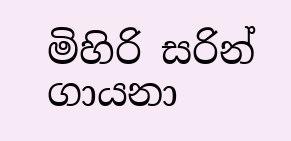මිහිරි සරින් ගායනා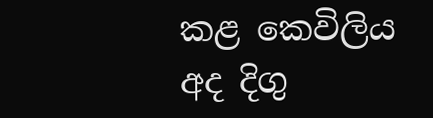කළ කෙවිලිය අද දිගු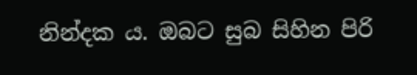නින්දක ය. ඔබට සුබ සිහින පිරි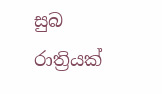සුබ රාත්‍රියක්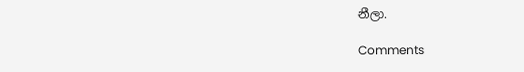නීලා.

Comments